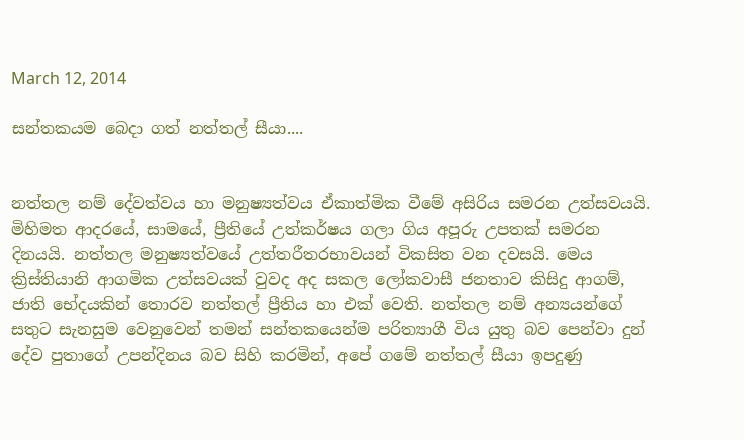March 12, 2014

සන්තකයම බෙදා ගත් නත්තල් සීයා....


නත්තල නම් දේවත්වය හා මනුෂ්‍යත්වය ඒකාත්මික වීමේ අසිරිය සමරන උත්සවයයි. මිහිමත ආදරයේ, සාමයේ, ප්‍රීතියේ උත්කර්ෂය ගලා ගිය අපූරු උපතක් සමරන දිනයයි. නත්තල මනුෂ්‍යත්වයේ උත්තරීතරභාවයන් විකසිත වන දවසයි. මෙය ක්‍රිස්තියානි ආගමික උත්සවයක් වුවද අද සකල ලෝකවාසී ජනතාව කිසිදු ආගම්, ජාති භේදයකින් තොරව නත්තල් ප්‍රීතිය හා එක් වෙති. නත්තල නම් අන්‍යයන්ගේ සතුට සැනසුම වෙනුවෙන් තමන් සන්තකයෙන්ම පරිත්‍යාගී විය යුතු බව පෙන්වා දුන් දේව පුතාගේ උපන්දිනය බව සිහි කරමින්, අපේ ගමේ නත්තල් සීයා ඉපදුණු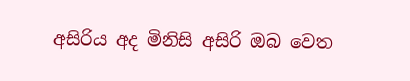අසිරිය අද මිනිසි අසිරි ඔබ වෙත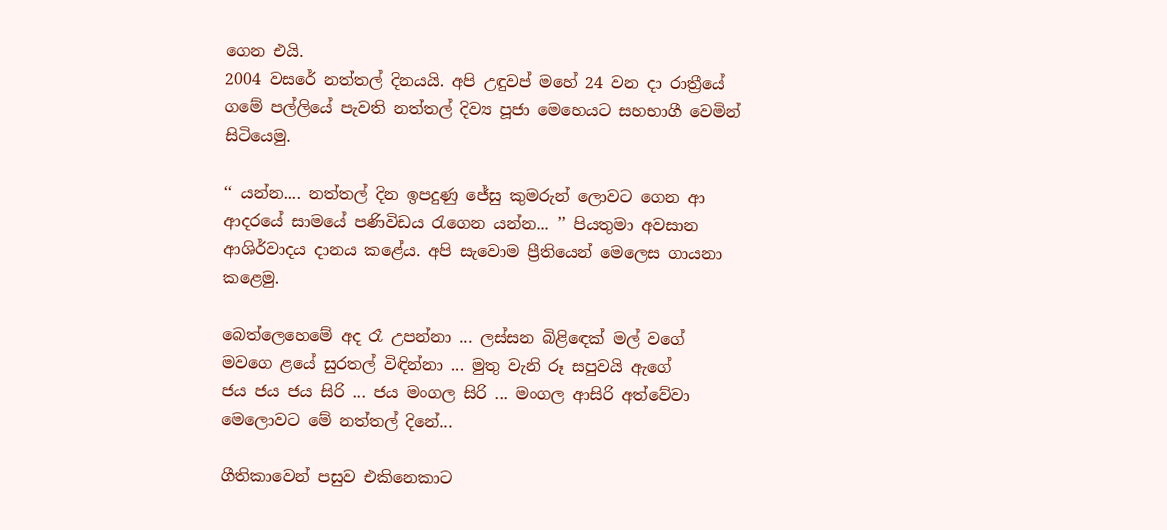ගෙන එයි.
2004 වසරේ නත්තල් දිනයයි. අපි උඳුවප් මහේ 24 වන දා රාත්‍රීයේ ගමේ පල්ලියේ පැවති නත්තල් දිව්‍ය පූජා මෙහෙයට සහභාගී වෙමින් සිටියෙමු.

‘‘ යන්න.... නත්තල් දින ඉපදුණු ජේසු කුමරුන් ලොවට ගෙන ආ ආදරයේ සාමයේ පණිවිඩය රැගෙන යන්න... ’’ පියතුමා අවසාන ආශිර්වාදය දානය කළේය. අපි සැවොම ප්‍රීතියෙන් මෙලෙස ගායනා කළෙමු.

බෙත්ලෙහෙමේ අද රෑ උපන්නා ... ලස්සන බිළිඳෙක් මල් වගේ
මවගෙ ළයේ සුරතල් විඳින්නා ... මුතු වැනි රූ සපුවයි ඇගේ
ජය ජය ජය සිරි ... ජය මංගල සිරි ... මංගල ආසිරි අත්වේවා
මෙලොවට මේ නත්තල් දිනේ...

ගීතිකාවෙන් පසුව එකිනෙකාට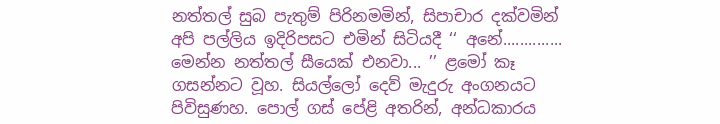නත්තල් සුබ පැතුම් පිරිනමමින්, සිපාචාර දක්වමින් අපි පල්ලිය ඉදිරිපසට එමින් සිටියදී ‘‘ අනේ.............. මෙන්න නත්තල් සීයෙක් එනවා... ’’ ළමෝ කෑ ගසන්නට වූහ. සියල්ලෝ දෙව් මැදුරු අංගනයට පිවිසුණහ. පොල් ගස් පේළි අතරින්, අන්ධකාරය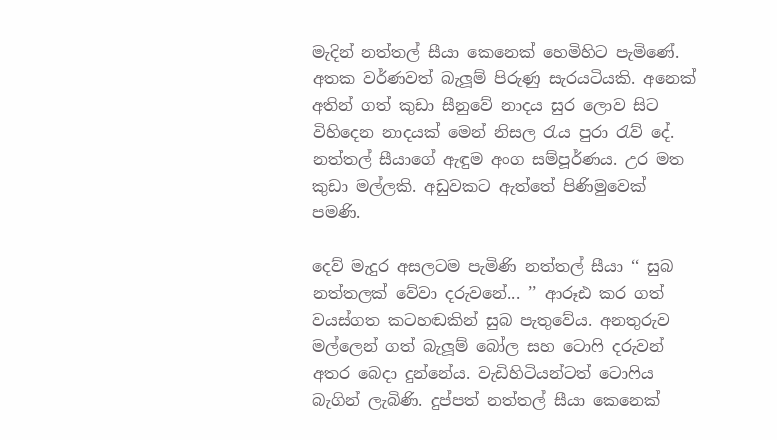මැදින් නත්තල් සීයා කෙනෙක් හෙමිහිට පැමිණේ. අතක වර්ණවත් බැලූම් පිරුණු සැරයටියකි. අනෙක් අතින් ගත් කුඩා සීනුවේ නාදය සුර ලොව සිට විහිදෙන නාදයක් මෙන් නිසල රැය පුරා රැව් දේ. නත්තල් සීයාගේ ඇඳුම අංග සම්පූර්ණය. උර මත කුඩා මල්ලකි. අඩුවකට ඇත්තේ පිණිමුවෙක් පමණි.

දෙව් මැදුර අසලටම පැමිණි නත්තල් සීයා ‘‘ සුබ නත්තලක් වේවා දරුවනේ... ’’ ආරූඪ කර ගත් වයස්ගත කටහඬකින් සුබ පැතුවේය. අනතුරුව මල්ලෙන් ගත් බැලූම් බෝල සහ ටොෆි දරුවන් අතර බෙදා දුන්නේය. වැඩිහිටියන්ටත් ටොෆිය බැගින් ලැබිණි. දුප්පත් නත්තල් සීයා කෙනෙක්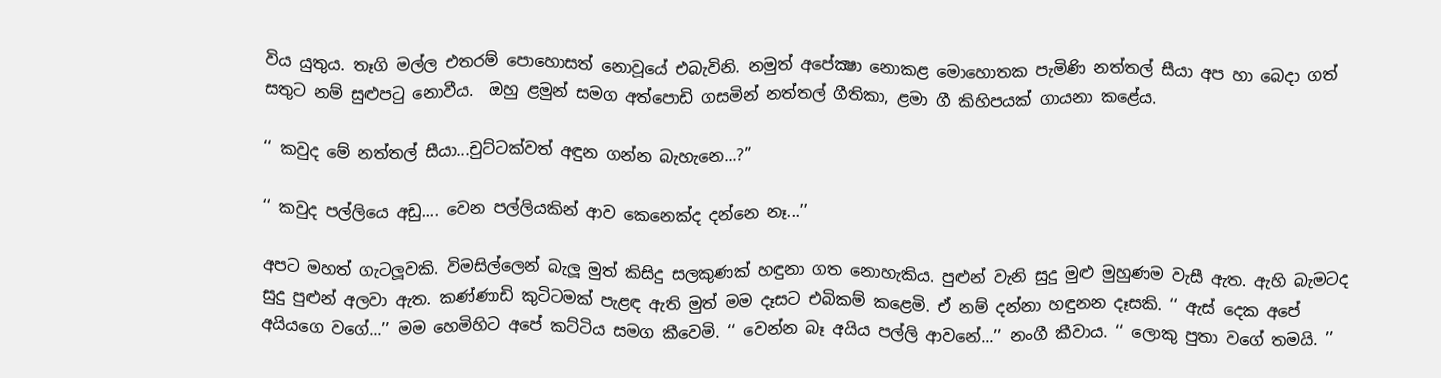විය යුතුය. තෑගි මල්ල එතරම් පොහොසත් නොවූයේ එබැවිනි. නමුත් අපේක්‍ෂා නොකළ මොහොතක පැමිණි නත්තල් සීයා අප හා බෙදා ගත් සතුට නම් සුළුපටු නොවීය.  ඔහු ළමුන් සමග අත්පොඩි ගසමින් නත්තල් ගීතිකා, ළමා ගී කිහිපයක් ගායනා කළේය.

‘‘ කවුද මේ නත්තල් සීයා...චුට්ටක්වත් අඳුන ගන්න බැහැනෙ...?’’

‘‘ කවුද පල්ලියෙ අඩු.... වෙන පල්ලියකින් ආව කෙනෙක්ද දන්නෙ නෑ...’’

අපට මහත් ගැටලූවකි. විමසිල්ලෙන් බැලූ මුත් කිසිදු සලකුණක් හඳුනා ගත නොහැකිය. පුළුන් වැනි සුදු මුළු මුහුණම වැසී ඇත. ඇහි බැමටද සුදු පුළුන් අලවා ඇත. කණ්ණාඩි කුටිටමක් පැළඳ ඇති මුත් මම දෑසට එබිකම් කළෙමි. ඒ නම් දන්නා හඳුනන දෑසකි. ‘‘ ඇස් දෙක අපේ අයියගෙ වගේ...’’ මම හෙමිහිට අපේ කට්ටිය සමග කීවෙමි. ‘‘ වෙන්න බෑ අයිය පල්ලි ආවනේ...’’ නංගී කීවාය. ‘‘ ලොකු පුතා වගේ තමයි. ’’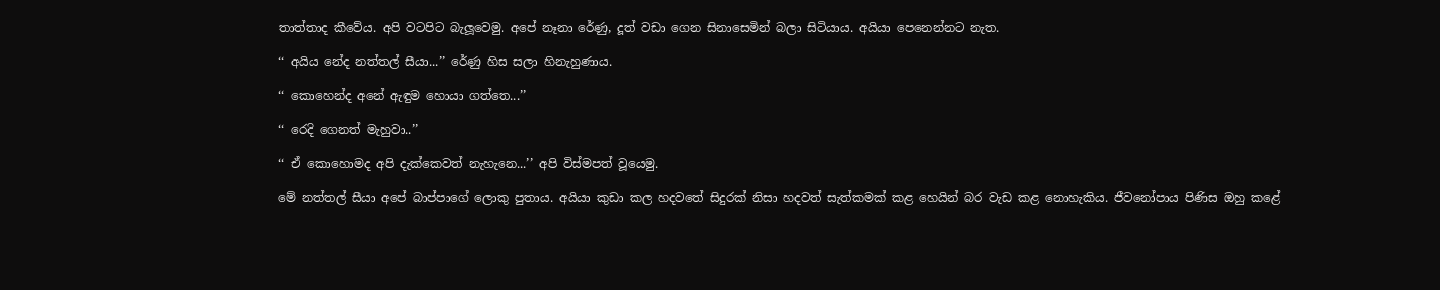තාත්තාද කීවේය. අපි වටපිට බැලූවෙමු. අපේ නෑනා රේණු, දූත් වඩා ගෙන සිනාසෙමින් බලා සිටියාය. අයියා පෙනෙන්නට නැත.

‘‘ අයිය නේද නත්තල් සීයා...’’ රේණු හිස සලා හිනැහුණාය.

‘‘ කොහෙන්ද අනේ ඇඳුම හොයා ගත්තෙ...’’

‘‘ රෙදි ගෙනත් මැහුවා..’’

‘‘ ඒ කොහොමද අපි දැක්කෙවත් නැහැනෙ...’’ අපි විස්මපත් වූයෙමු.

මේ නත්තල් සීයා අපේ බාප්පාගේ ලොකු පුතාය. අයියා කුඩා කල හදවතේ සිදුරක් නිසා හදවත් සැත්කමක් කළ හෙයින් බර වැඩ කළ නොහැකිය. ජීවනෝපාය පිණිස ඔහු කළේ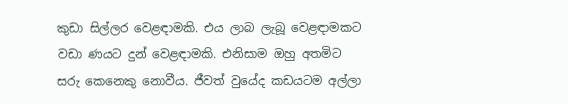කුඩා සිල්ලර වෙළඳාමකි. එය ලාබ ලැබූ වෙළඳාමකට වඩා ණයට දුන් වෙළඳාමකි. එනිසාම ඔහු අතමිට සරු කෙනෙකු නොවීය. ජීවත් වුයේද කඩයටම අල්ලා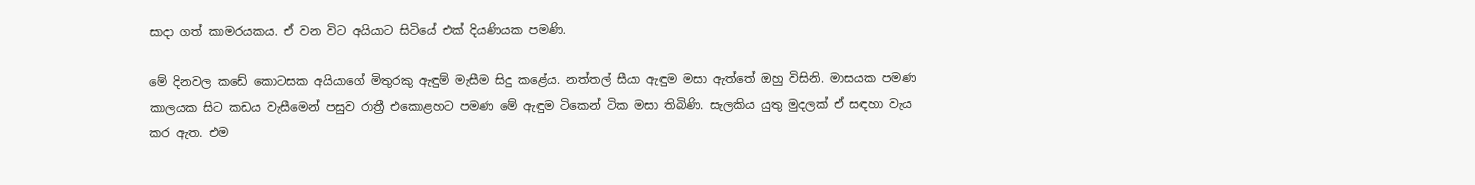සාදා ගත් කාමරයකය. ඒ වන විට අයියාට සිටියේ එක් දියණියක පමණි.

මේ දිනවල කඩේ කොටසක අයියාගේ මිතුරකු ඇඳුම් මැසීම සිදු කළේය. නත්තල් සීයා ඇඳුම මසා ඇත්තේ ඔහු විසිනි. මාසයක පමණ කාලයක සිට කඩය වැසීමෙන් පසුව රාත්‍රී එකොළහට පමණ මේ ඇඳුම ටිකෙන් ටික මසා තිබිණි. සැලකිය යුතු මුදලක් ඒ සඳහා වැය කර ඇත. එම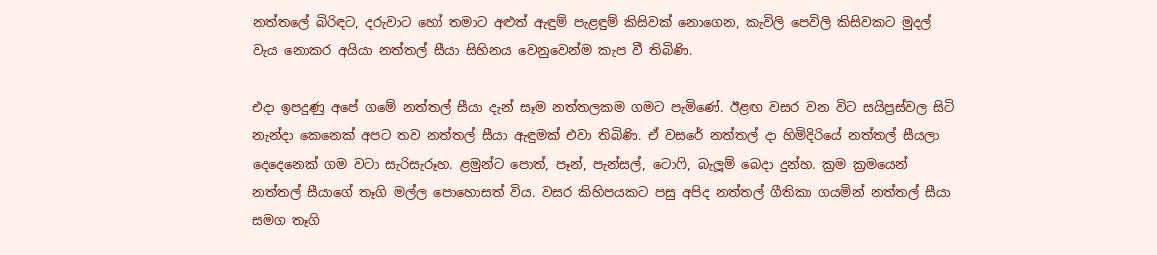නත්තලේ බිරිඳට, දරුවාට හෝ තමාට අළුත් ඇඳුම් පැළඳුම් කිසිවක් නොගෙන, කැවිලි පෙවිලි කිසිවකට මුදල් වැය නොකර අයියා නත්තල් සීයා සිහිනය වෙනුවෙන්ම කැප වී තිබිණි.

එදා ඉපදුණු අපේ ගමේ නත්තල් සීයා දැන් සෑම නත්තලකම ගමට පැමිණේ. ඊළඟ වසර වන විට සයිප්‍රස්වල සිටි නැන්දා කෙනෙක් අපට තව නත්තල් සීයා ඇඳුමක් එවා තිබිණි. ඒ වසරේ නත්තල් දා හිමිදිරියේ නත්තල් සීයලා දෙදෙනෙක් ගම වටා සැරිසැරූහ. ළමුන්ට පොත්, පෑන්, පැන්සල්, ටොෆි, බැලූම් බෙදා දුන්හ. ක්‍රම ක්‍රමයෙන් නත්තල් සීයාගේ තෑගි මල්ල පොහොසත් විය. වසර කිහිපයකට පසු අපිද නත්තල් ගීතිකා ගයමින් නත්තල් සීයා සමග තෑගි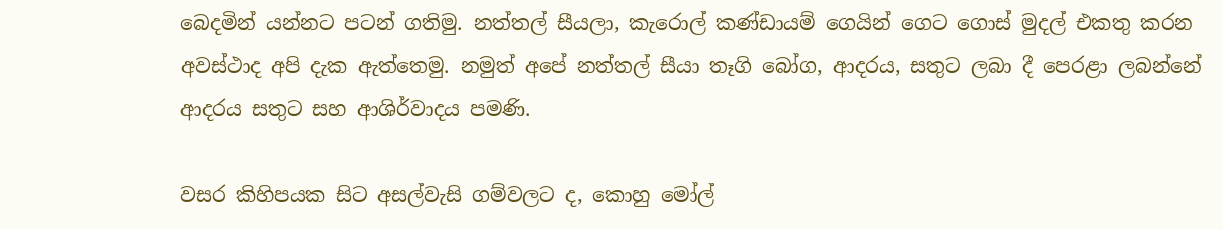බෙදමින් යන්නට පටන් ගතිමු. නත්තල් සීයලා, කැරොල් කණ්ඩායම් ගෙයින් ගෙට ගොස් මුදල් එකතු කරන අවස්ථාද අපි දැක ඇත්තෙමු. නමුත් අපේ නත්තල් සීයා තෑගි බෝග, ආදරය, සතුට ලබා දී පෙරළා ලබන්නේ ආදරය සතුට සහ ආශිර්වාදය පමණි.

වසර කිහිපයක සිට අසල්වැසි ගම්වලට ද, කොහු මෝල්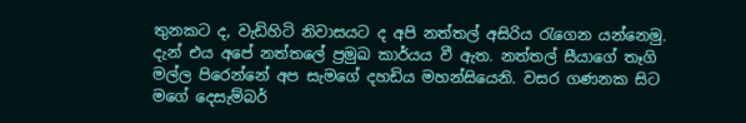තුනකට ද, වැඩිහිටි නිවාසයට ද අපි නත්තල් අසිරිය රැගෙන යන්නෙමු. දැන් එය අපේ නත්තලේ ප්‍රමුඛ කාර්යය වී ඇත. නත්තල් සීයාගේ තෑගි මල්ල පිරෙන්නේ අප සැමගේ දහඩිය මහන්සියෙනි. වසර ගණනක සිට මගේ දෙසැම්බර්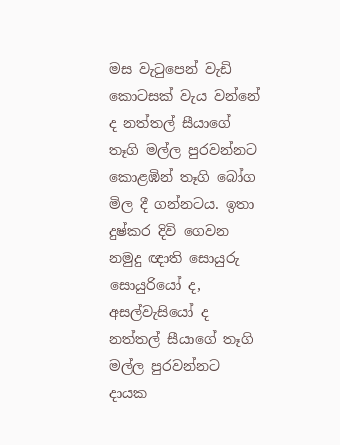මස වැටුපෙන් වැඩි කොටසක් වැය වන්නේ ද නත්තල් සීයාගේ තෑගි මල්ල පුරවන්නට කොළඹින් තෑගි බෝග මිල දී ගන්නටය. ඉතා දුෂ්කර දිවි ගෙවන නමුදු ඥාති සොයුරු සොයුරියෝ ද, අසල්වැසියෝ ද නත්තල් සීයාගේ තෑගි මල්ල පුරවන්නට දායක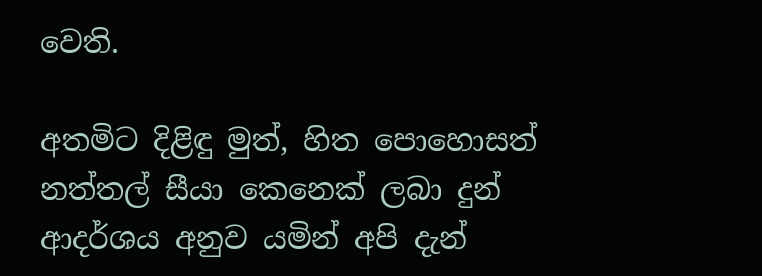වෙති.

අතමිට දිළිඳු මුත්, හිත පොහොසත් නත්තල් සීයා කෙනෙක් ලබා දුන් ආදර්ශය අනුව යමින් අපි දැන්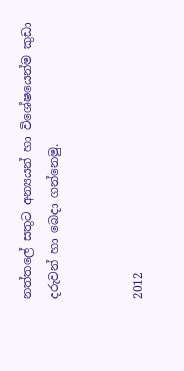නත්තලේ සතුට අන්‍යයන් හා විශේෂයෙන්ම කුඩා දරුවන් හා බෙදා ගන්නෙමු.


2012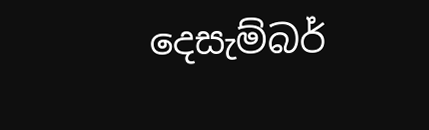දෙසැම්බර්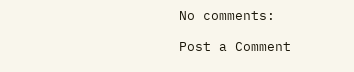No comments:

Post a Comment